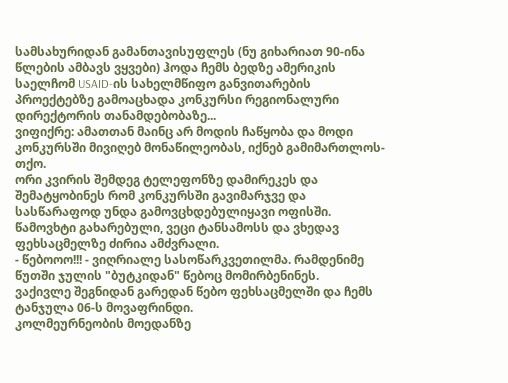სამსახურიდან გამანთავისუფლეს (ნუ გიხარიათ 90-ინა წლების ამბავს ვყვები) ჰოდა ჩემს ბედზე ამერიკის საელჩომ USAID-ის სახელმწიფო განვითარების პროექტებზე გამოაცხადა კონკურსი რეგიონალური დირექტორის თანამდებობაზე...
ვიფიქრე: ამათთან მაინც არ მოდის ჩაწყობა და მოდი კონკურსში მივიღებ მონაწილეობას, იქნებ გამიმართლოს-თქო.
ორი კვირის შემდეგ ტელეფონზე დამირეკეს და შემატყობინეს რომ კონკურსში გავიმარჯვე და სასწარაფოდ უნდა გამოვცხდებულიყავი ოფისში.
წამოვხტი გახარებული, ვეცი ტანსამოსს და ვხედავ ფეხსაცმელზე ძირია ამძვრალი.
- წებოოო!!! - ვიღრიალე სასოწარკვეთილმა. რამდენიმე წუთში ჯულის "ბუტკიდან" წებოც მომირბენინეს.
ვაქივლე შეგნიდან გარედან წებო ფეხსაცმელში და ჩემს ტანჯულა 06-ს მოვაფრინდი.
კოლმეურნეობის მოედანზე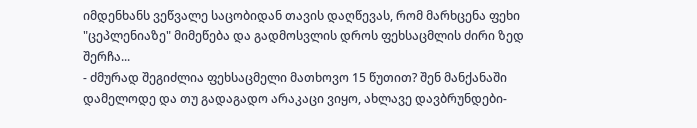იმდენხანს ვეწვალე საცობიდან თავის დაღწევას, რომ მარხცენა ფეხი "ცეპლენიაზე" მიმეწება და გადმოსვლის დროს ფეხსაცმლის ძირი ზედ შერჩა...
- ძმურად შეგიძლია ფეხსაცმელი მათხოვო 15 წუთით? შენ მანქანაში დამელოდე და თუ გადაგადო არაკაცი ვიყო, ახლავე დავბრუნდები-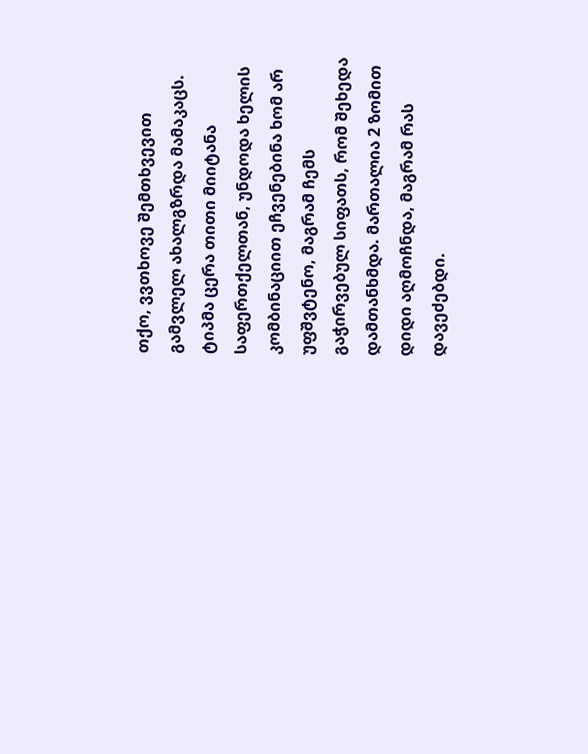თქო, ვვთხოვე შემთხვევით გამვლელ ახალგზრდა მამაკაცს. ტიპმა ცერა თითი მიიტანა საფერთქელთან, უნდოდა ხელის კომბინაციით ეჩვენებინა ხომ არ უფშვტენო, მაგრამ ჩემს გაჭირვებულ სიფათს, რომ შეხედა დამთანხმდა. მართალია 2 ზომით დიდი აღმოჩნდა, მაგრამ რას დავეძებდი.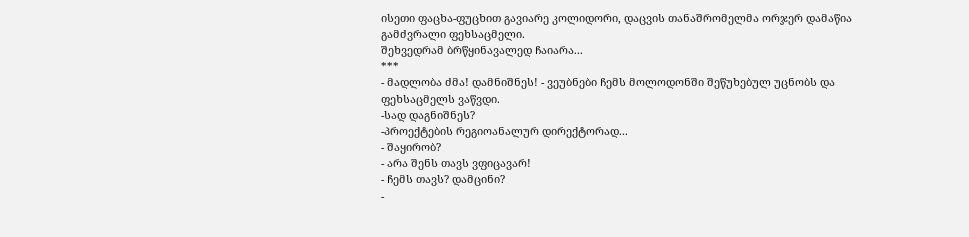ისეთი ფაცხა-ფუცხით გავიარე კოლიდორი, დაცვის თანაშრომელმა ორჯერ დამაწია გამძვრალი ფეხსაცმელი.
შეხვედრამ ბრწყინავალედ ჩაიარა...
***
- მადლობა ძმა! დამნიშნეს! - ვეუბნები ჩემს მოლოდონში შეწუხებულ უცნობს და ფეხსაცმელს ვაწვდი.
-სად დაგნიშნეს?
-პროექტების რეგიოანალურ დირექტორად...
- შაყირობ?
- არა შენს თავს ვფიცავარ!
- ჩემს თავს? დამცინი?
-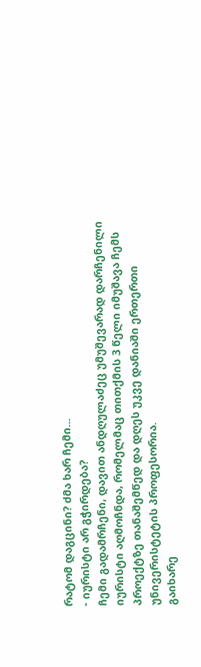რატომ დაგცინი? ძმა ხარ ჩემი...
- იურისტი არ გჭირდება?
ჩემი გადამრჩენი, დავით ანდღულაძეც უმუშევარად დარჩენილი იურისტი აღმოჩნდა, რომელმაც თითქმის 3 წელი იმუშავა ჩემს პროექტზე თანაშემწედ და დღეს უკვე დანიაში ერთერთი უნივერისტეტის პროფესორია.
გაიხარე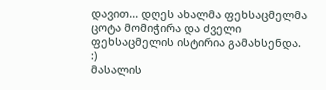დავით... დღეს ახალმა ფეხსაცმელმა ცოტა მომიჭირა და ძველი ფეხსაცმელის ისტირია გამახსენდა. :)
მასალის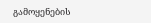გამოყენების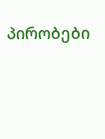პირობები